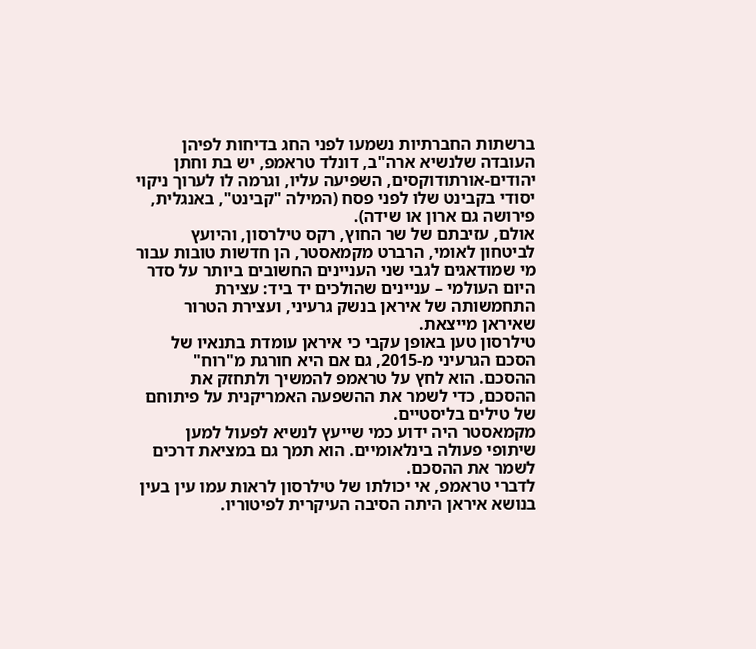ברשתות החברתיות נשמעו לפני החג בדיחות לפיהן העובדה שלנשיא ארה"ב, דונלד טראמפ, יש בת וחתן יהודים-אורתודוקסים, השפיעה עליו, וגרמה לו לערוך ניקוי יסודי בקבינט שלו לפני פסח (המילה "קבינט", באנגלית, פירושה גם ארון או שידה).
אולם, עזיבתם של שר החוץ, רקס טילרסון, והיועץ לביטחון לאומי, הרברט מקמאסטר, הן חדשות טובות עבור מי שמודאגים לגבי שני העניינים החשובים ביותר על סדר היום העולמי – עניינים שהולכים יד ביד: עצירת התחמשותה של איראן בנשק גרעיני, ועצירת הטרור שאיראן מייצאת.
טילרסון טען באופן עקבי כי איראן עומדת בתנאיו של הסכם הגרעיני מ-2015, גם אם היא חורגת מ"רוח" ההסכם. הוא לחץ על טראמפ להמשיך ולתחזק את ההסכם, כדי לשמר את ההשפעה האמריקנית על פיתוחם של טילים בליסטיים.
מקמאסטר היה ידוע כמי שייעץ לנשיא לפעול למען שיתופי פעולה בינלאומיים. הוא תמך גם במציאת דרכים לשמר את ההסכם.
לדברי טראמפ, אי יכולתו של טילרסון לראות עמו עין בעין בנושא איראן היתה הסיבה העיקרית לפיטוריו.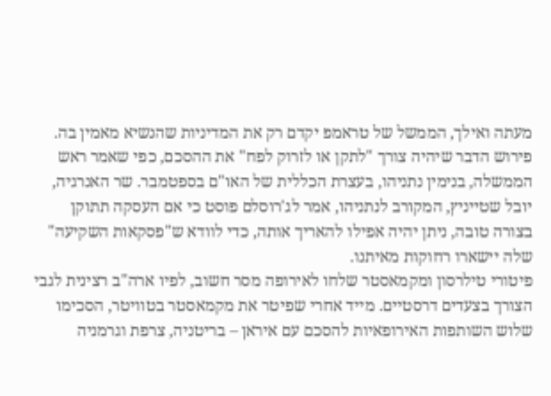מעתה ואילך, הממשל של טראמפ יקדם רק את המדיניות שהנשיא מאמין בה.
פירוש הדבר שיהיה צורך "לתקן או לזרוק לפח" את ההסכם, כפי שאמר ראש הממשלה, בנימין נתניהו, בעצרת הכללית של האו"ם בספטמבר. שר האנרגיה, יובל שטייניץ, המקורב לנתניהו, אמר לג'רוסלם פוסט כי אם העסקה תתוקן בצורה טובה, ניתן יהיה אפילו להאריך אותה, כדי לוודא ש"פסקאות השקיעה" שלה יישארו רחוקות מאיתנו.
פיטורי טילרסון ומקמאסטר שלחו לאירופה מסר חשוב, לפיו ארה"ב רצינית לגבי הצורך בצעדים דרסטיים. מייד אחרי שפיטר את מקמאסטר בטוויטר, הסכימו שלוש השותפות האירופאיות להסכם עם איראן – בריטניה, צרפת וגרמניה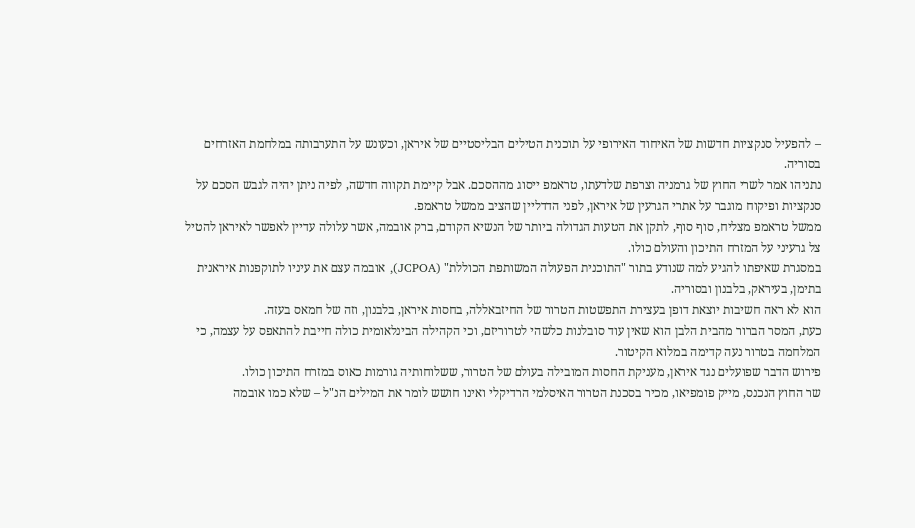– להפעיל סנקציות חדשות של האיחוד האירופי על תוכנית הטילים הבליסטיים של איראן, וכעונש על התערבותה במלחמת האזרחים בסוריה.
נתניהו אמר לשרי החוץ של גרמניה וצרפת שלדעתו, טראמפ ייסוג מההסכם. אבל קיימת תקווה חדשה, לפיה ניתן יהיה לגבש הסכם על סנקציות ופיקוח מוגבר על אתרי הגרעין של איראן, לפני הדדליין שהציב ממשל טראמפ.
ממשל טראמפ מצליח, סוף סוף, לתקן את הטעות הגדולה ביותר של הנשיא הקודם, ברק אובמה, אשר עלולה עדיין לאפשר לאיראן להטיל צל גרעיני על המזרח התיכון והעולם כולו.
במסגרת שאיפתו להגיע למה שנודע בתור "התוכנית הפעולה המשותפת הכוללת" (JCPOA), אובמה עצם את עיניו לתוקפנות איראנית בתימן, בעיראק, בלבנון ובסוריה.
הוא לא ראה חשיבות יוצאת דופן בעצירת התפשטות הטרור של החיזבאללה, בחסות איראן, בלבנון, וזה של חמאס בעזה.
כעת, המסר הברור מהבית הלבן הוא שאין עוד סובלנות כלשהי לטרוריזם, וכי הקהילה הבינלאומית כולה חייבת להתאפס על עצמה, כי המלחמה בטרור נעה קדימה במלוא הקיטור.
פירוש הדבר שפועלים נגד איראן, מעניקת החסות המובילה בעולם של הטרור, ששלוחותיה גורמות כאוס במזרח התיכון כולו.
שר החוץ הנכנס, מייק פומפיאו, מכיר בסכנת הטרור האיסלמי הרדיקלי ואינו חושש לומר את המילים הנ"ל – שלא כמו אובמה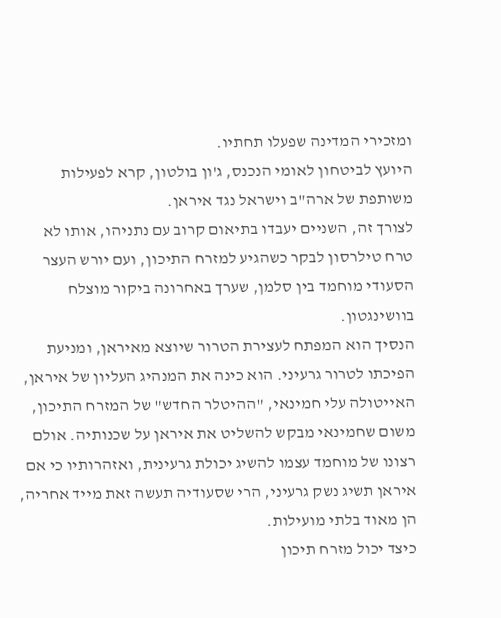ומזכירי המדינה שפעלו תחתיו.
היועץ לביטחון לאומי הנכנס, ג'ון בולטון, קרא לפעילות משותפת של ארה"ב וישראל נגד איראן.
לצורך זה, השניים יעבדו בתיאום קרוב עם נתניהו, אותו לא טרח טילרסון לבקר כשהגיע למזרח התיכון, ועם יורש העצר הסעודי מוחמד בין סלמן, שערך באחרונה ביקור מוצלח בוושינגטון.
הנסיך הוא המפתח לעצירת הטרור שיוצא מאיראן, ומניעת הפיכתו לטרור גרעיני. הוא כינה את המנהיג העליון של איראן, האייטולה עלי חמינאי, "ההיטלר החדש" של המזרח התיכון, משום שחמינאי מבקש להשליט את איראן על שכנותיה. אולם רצונו של מוחמד עצמו להשיג יכולת גרעינית, ואזהרותיו כי אם איראן תשיג נשק גרעיני, הרי שסעודיה תעשה זאת מייד אחריה, הן מאוד בלתי מועילות.
כיצד יכול מזרח תיכון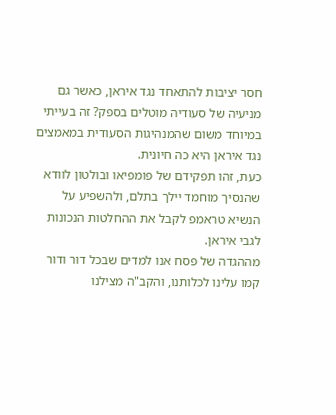חסר יציבות להתאחד נגד איראן, כאשר גם מניעיה של סעודיה מוטלים בספק? זה בעייתי במיוחד משום שהמנהיגות הסעודית במאמצים נגד איראן היא כה חיונית.
כעת, זהו תפקידם של פומפיאו ובולטון לוודא שהנסיך מוחמד יילך בתלם, ולהשפיע על הנשיא טראמפ לקבל את ההחלטות הנכונות לגבי איראן.
מההגדה של פסח אנו למדים שבכל דור ודור קמו עלינו לכלותנו, והקב"ה מצילנו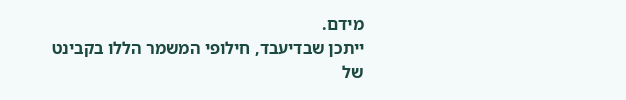מידם.
ייתכן שבדיעבד, חילופי המשמר הללו בקבינט של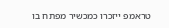טראמפ ייזכרו כמכשיר מפתח בו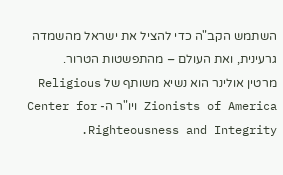השתמש הקב"ה כדי להציל את ישראל מהשמדה גרעינית, ואת העולם – מהתפשטות הטרור.
מרטין אולינר הוא נשיא משותף של Religious Zionists of America ויו"ר ה- Center for Righteousness and Integrity.